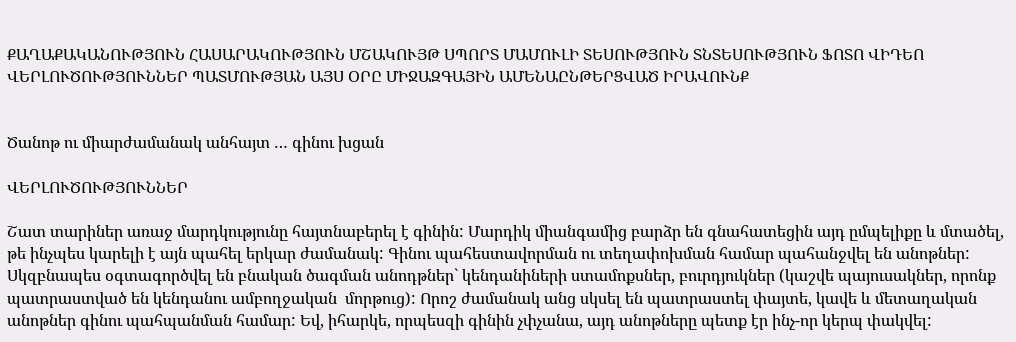ՔԱՂԱՔԱԿԱՆՈՒԹՅՈՒՆ ՀԱՍԱՐԱԿՈՒԹՅՈՒՆ ՄՇԱԿՈՒՅԹ ՍՊՈՐՏ ՄԱՄՈՒԼԻ ՏԵՍՈՒԹՅՈՒՆ ՏՆՏԵՍՈՒԹՅՈՒՆ ՖՈՏՈ ՎԻԴԵՈ ՎԵՐԼՈՒԾՈՒԹՅՈՒՆՆԵՐ ՊԱՏՄՈՒԹՅԱՆ ԱՅՍ ՕՐԸ ՄԻՋԱԶԳԱՅԻՆ ԱՄԵՆԱԸՆԹԵՐՑՎԱԾ ԻՐԱՎՈՒՆՔ


Ծանոթ ու միարժամանակ անհայտ … գինու խցան

ՎԵՐԼՈՒԾՈՒԹՅՈՒՆՆԵՐ

Շատ տարիներ առաջ մարդկությունը հայտնաբերել է գինին: Մարդիկ միանգամից բարձր են գնահատեցին այդ ըմպելիքը և մտածել, թե ինչպես կարելի է այն պահել երկար ժամանակ: Գինու պահեստավորման ու տեղափոխման համար պահանջվել են անոթներ: Սկզբնապես օգտագործվել են բնական ծագման անոդթներ` կենդանիների ստամոքսներ, բուրդյուկներ (կաշվե պայուսակներ, որոնք պատրաստված են կենդանու ամբողջական  մորթուց): Որոշ ժամանակ անց սկսել են պատրաստել փայտե, կավե և մետաղական անոթներ գինու պահպանման համար: Եվ, իհարկե, որպեսզի գինին չփչանա, այդ անոթները պետք էր ինչ-որ կերպ փակվել: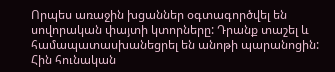Որպես առաջին խցաններ օգտագործվել են սովորական փայտի կտորները: Դրանք տաշել և համապատասխանեցրել են անոթի պարանոցին: Հին հունական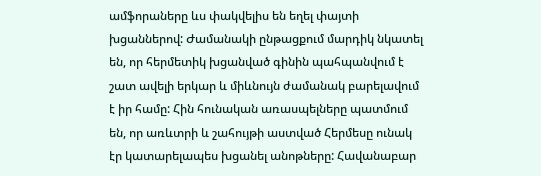ամֆորաները ևս փակվելիս են եղել փայտի խցաններով: Ժամանակի ընթացքում մարդիկ նկատել են, որ հերմետիկ խցանված գինին պահպանվում է շատ ավելի երկար և միևնույն ժամանակ բարելավում է իր համը: Հին հունական առասպելները պատմում են, որ առևտրի և շահույթի աստված Հերմեսը ունակ էր կատարելապես խցանել անոթները: Հավանաբար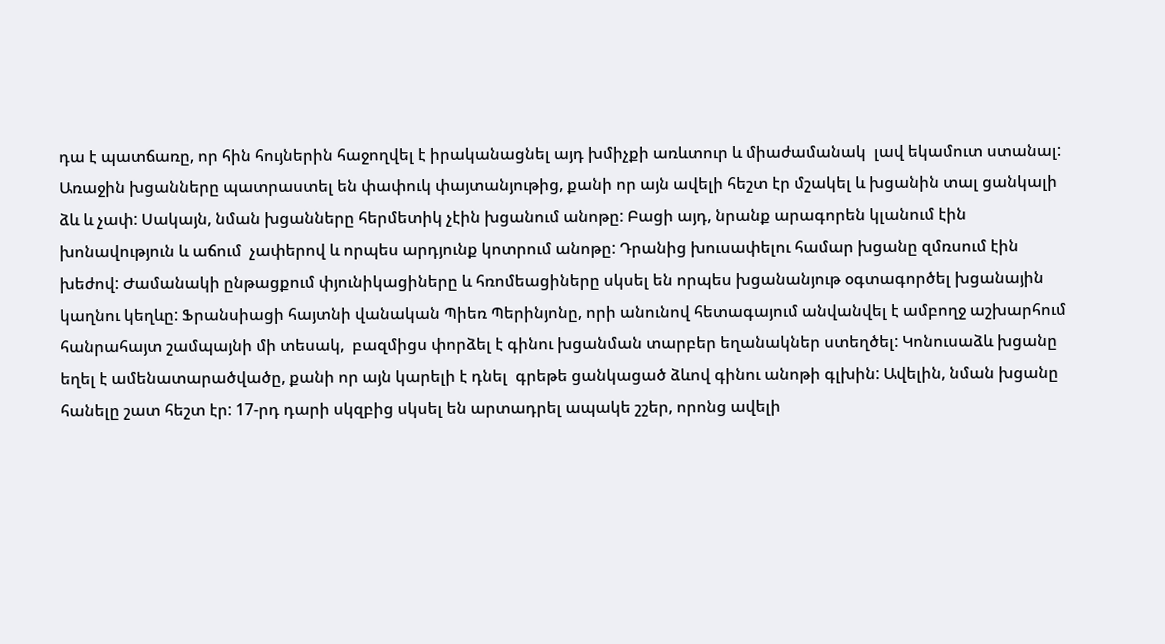դա է պատճառը, որ հին հույներին հաջողվել է իրականացնել այդ խմիչքի առևտուր և միաժամանակ  լավ եկամուտ ստանալ: Առաջին խցանները պատրաստել են փափուկ փայտանյութից, քանի որ այն ավելի հեշտ էր մշակել և խցանին տալ ցանկալի ձև և չափ: Սակայն, նման խցանները հերմետիկ չէին խցանում անոթը: Բացի այդ, նրանք արագորեն կլանում էին խոնավություն և աճում  չափերով և որպես արդյունք կոտրում անոթը: Դրանից խուսափելու համար խցանը զմռսում էին խեժով: Ժամանակի ընթացքում փյունիկացիները և հռոմեացիները սկսել են որպես խցանանյութ օգտագործել խցանային կաղնու կեղևը: Ֆրանսիացի հայտնի վանական Պիեռ Պերինյոնը, որի անունով հետագայում անվանվել է ամբողջ աշխարհում հանրահայտ շամպայնի մի տեսակ,  բազմիցս փորձել է գինու խցանման տարբեր եղանակներ ստեղծել: Կոնուսաձև խցանը եղել է ամենատարածվածը, քանի որ այն կարելի է դնել  գրեթե ցանկացած ձևով գինու անոթի գլխին: Ավելին, նման խցանը հանելը շատ հեշտ էր: 17-րդ դարի սկզբից սկսել են արտադրել ապակե շշեր, որոնց ավելի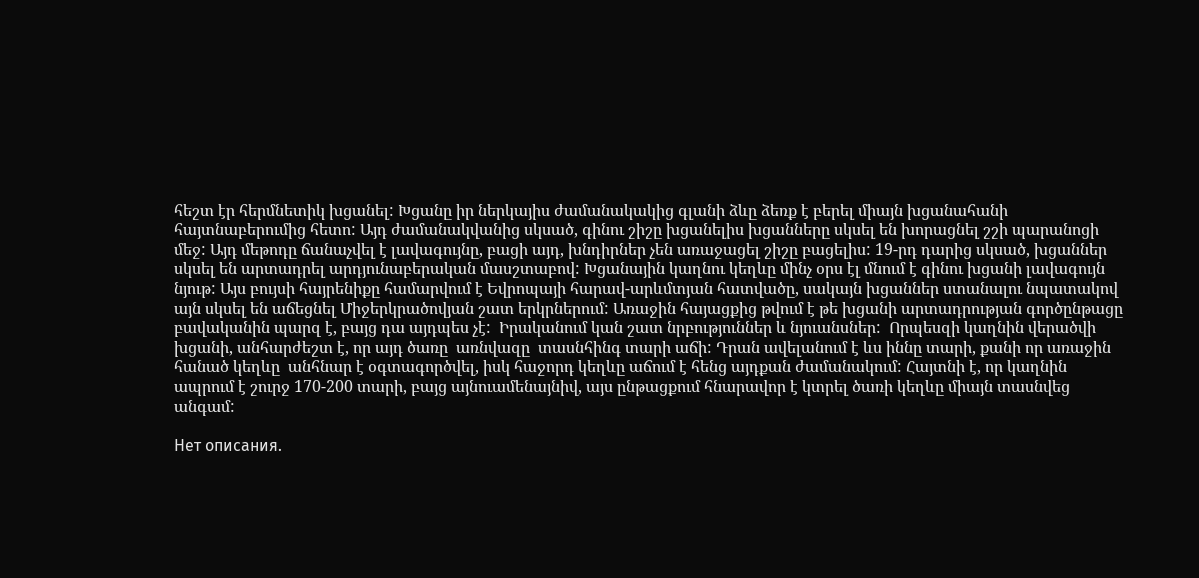հեշտ էր հերմնետիկ խցանել: Խցանը իր ներկայիս ժամանակակից գլանի ձևը ձեռք է բերել միայն խցանահանի հայտնաբերումից հետո: Այդ ժամանակվանից սկսած, գինու շիշը խցանելիս խցանները սկսել են խորացնել շշի պարանոցի մեջ: Այդ մեթոդը ճանաչվել է լավագույնը, բացի այդ, խնդիրներ չեն առաջացել շիշը բացելիս: 19-րդ դարից սկսած, խցաններ սկսել են արտադրել արդյունաբերական մասշտաբով: Խցանային կաղնու կեղևը մինչ օրս էլ մնում է գինու խցանի լավագույն նյութ: Այս բույսի հայրենիքը համարվում է Եվրոպայի հարավ-արևմտյան հատվածը, սակայն խցաններ ստանալու նպատակով այն սկսել են աճեցնել Միջերկրածովյան շատ երկրներում: Առաջին հայացքից թվում է թե խցանի արտադրության գործընթացը բավականին պարզ է, բայց դա այդպես չէ:  Իրականում կան շատ նրբություններ և նյուանսներ:  Որպեսզի կաղնին վերածվի խցանի, անհարժեշտ է, որ այդ ծառը  առնվազը  տասնհինգ տարի աճի: Դրան ավելանում է ևս իննը տարի, քանի որ առաջին հանած կեղևը  անհնար է օգտագործվել, իսկ հաջորդ կեղևը աճում է հենց այդքան ժամանակում: Հայտնի է, որ կաղնին ապրում է շուրջ 170-200 տարի, բայց այնուամենայնիվ, այս ընթացքում հնարավոր է կտրել ծառի կեղևը միայն տասնվեց անգամ:

Нет описания.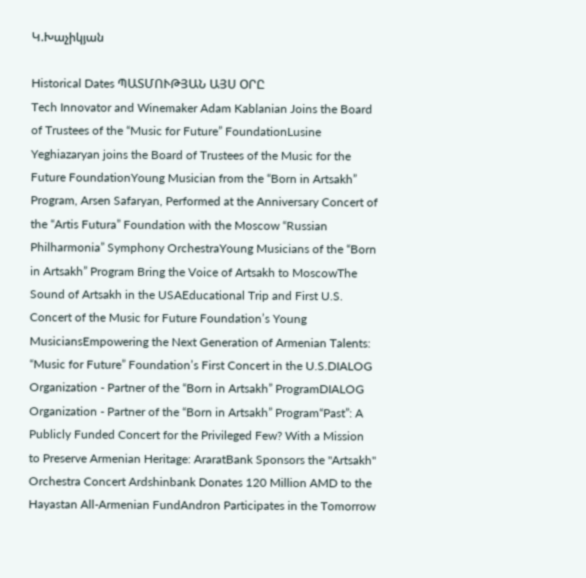Կ.Խաչիկյան

Historical Dates ՊԱՏՄՈՒԹՅԱՆ ԱՅՍ ՕՐԸ
Tech Innovator and Winemaker Adam Kablanian Joins the Board of Trustees of the “Music for Future” FoundationLusine Yeghiazaryan joins the Board of Trustees of the Music for the Future FoundationYoung Musician from the “Born in Artsakh” Program, Arsen Safaryan, Performed at the Anniversary Concert of the “Artis Futura” Foundation with the Moscow “Russian Philharmonia” Symphony OrchestraYoung Musicians of the “Born in Artsakh” Program Bring the Voice of Artsakh to MoscowThe Sound of Artsakh in the USAEducational Trip and First U.S. Concert of the Music for Future Foundation’s Young MusiciansEmpowering the Next Generation of Armenian Talents: “Music for Future” Foundation’s First Concert in the U.S.DIALOG Organization - Partner of the “Born in Artsakh” ProgramDIALOG Organization - Partner of the “Born in Artsakh” Program“Past”: A Publicly Funded Concert for the Privileged Few? With a Mission to Preserve Armenian Heritage: AraratBank Sponsors the "Artsakh" Orchestra Concert Ardshinbank Donates 120 Million AMD to the Hayastan All-Armenian FundAndron Participates in the Tomorrow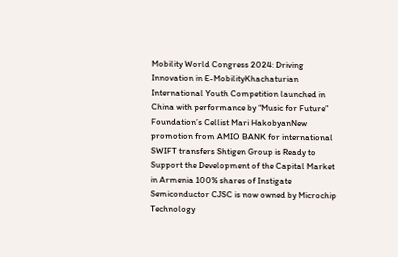Mobility World Congress 2024: Driving Innovation in E-MobilityKhachaturian International Youth Competition launched in China with performance by “Music for Future” Foundation’s Cellist Mari HakobyanNew promotion from AMIO BANK for international SWIFT transfers Shtigen Group is Ready to Support the Development of the Capital Market in Armenia 100% shares of Instigate Semiconductor CJSC is now owned by Microchip Technology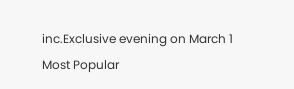inc.Exclusive evening on March 1
Most Popular